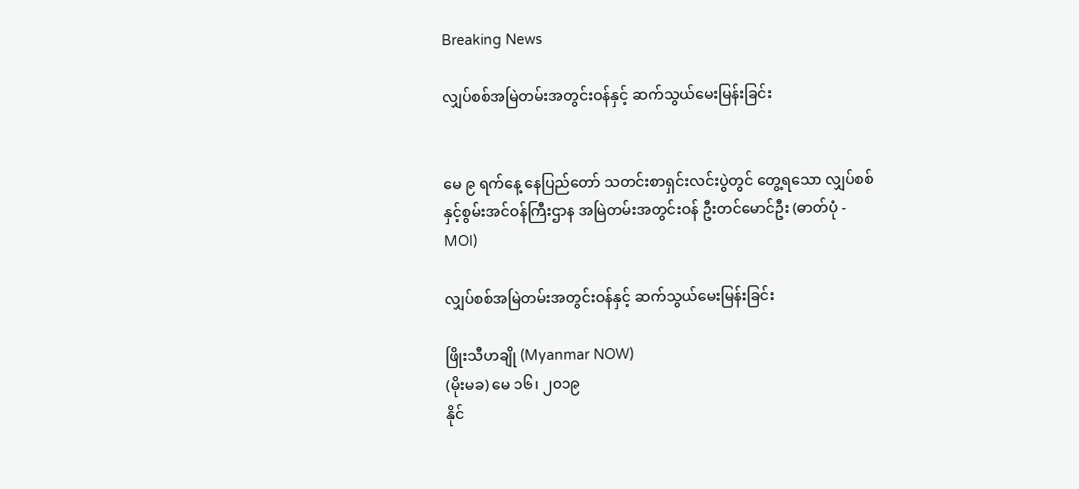Breaking News

လျှပ်စစ်အမြဲတမ်းအတွင်းဝန်နှင့် ဆက်သွယ်မေးမြန်းခြင်း


မေ ၉ ရက်နေ့ နေပြည်တော် သတင်းစာရှင်းလင်းပွဲတွင် တွေ့ရသော လျှပ်စစ်နှင့်စွမ်းအင်ဝန်ကြီးဌာန အမြဲတမ်းအတွင်းဝန် ဦးတင်မောင်ဦး (ဓာတ်ပုံ - MOI)

လျှပ်စစ်အမြဲတမ်းအတွင်းဝန်နှင့် ဆက်သွယ်မေးမြန်းခြင်း

ဖြိုးသီဟချို (Myanmar NOW)
(မိုးမခ) မေ ၁၆၊ ၂၀၁၉
နိုင်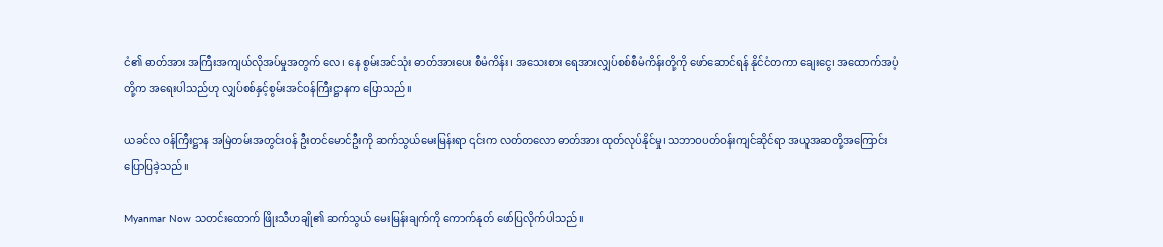ငံ၏ ဓာတ်အား အကြီးအကျယ်လိုအပ်မှုအတွက် လေ၊ နေ စွမ်းအင်သုံး ဓာတ်အားပေး စီမံကိန်း၊ အသေးစား ရေအားလျှပ်စစ်စီမံကိန်းတို့ကို ဖော်ဆောင်ရန် နိုင်ငံတကာ ချေးငွေ၊ အထောက်အပံ့တို့က အရေးပါသည်ဟု လျှပ်စစ်နှင့်စွမ်းအင်ဝန်ကြီးဋ္ဌာနက ပြောသည်။

ယခင်လ ဝန်ကြီးဋ္ဌာန အမြဲတမ်းအတွင်းဝန် ဦးတင်မောင်ဦးကို ဆက်သွယ်မေးမြန်းရာ ၎င်းက လတ်တလော ဓာတ်အား ထုတ်လုပ်နိုင်မှု၊ သဘာဝပတ်ဝန်းကျင်ဆိုင်ရာ အယူအဆတို့အကြောင်း ပြောပြခဲ့သည်။

Myanmar Now သတင်းထောက် ဖြိုးသီဟချို၏ ဆက်သွယ် မေးမြန်းချက်ကို ကောက်နုတ် ဖော်ပြလိုက်ပါသည်။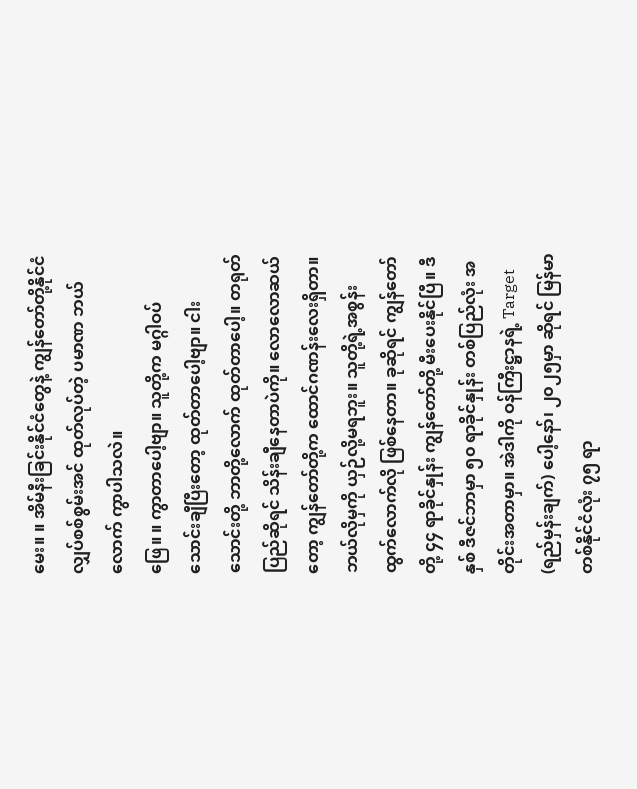မေး။ ။ အိမ်နီးခြင်းနိုင်ငံတွေနဲ့ ကျွန်တော်တို့နိုင်ငံ လျှပ်စစ်စွမ်းအင် ထုတ်လုပ်တဲ့ ပမာဏ ဘယ်လောက် ကွာပါသလဲ။
ဖြေ။ ။ ကွာတာပေါ့ဗျာ။ သူတို့က မဂ္ဂါဝပ် သောင်းချီပြီးတော့ ထုတ်တာပေါ့ဗျာ။ ငါးသောင်းတို့ ဘာတို့လောက် ထုတ်တာပေါ့။ တရုတ်ပြည်ဆိုရင် သိန်းချီနေတာပဲကို။ လောလောဆယ်တော့ ကျွန်တော်တို့က ထောင်ဂဏန်းလေးရှိတာ။ ဘယ်လိုမှကို ယှဉ်လို့မရဘူး။ သူတို့ရဲ့အစွန်းထွက်လောက်လို ဖြစ်နေတာ။ ခုဆိုရင် ကျွန်တော်တို့ ၄၄ ရာခိုင်နှုန်း ကျွန်တော်တို့ မီးပေးနိုင်ပြီ။ ဒီနှစ် ဒီဇင်ဘာမှာ ၅၀ ရာခိုင်နှုန်း တစ်ပြည်လုံး အတိုင်းအတာမှာ။ အဲဒါကို ဝန်ကြီးဋ္ဌာနရဲ့ Target (ရည်မှန်းချက်) ပေါ့နော်၊ ၂၀၂၅မှာ ဆိုရင် မြန်မာတစ်နိုင်ငံလုံး ၇၅ ရာ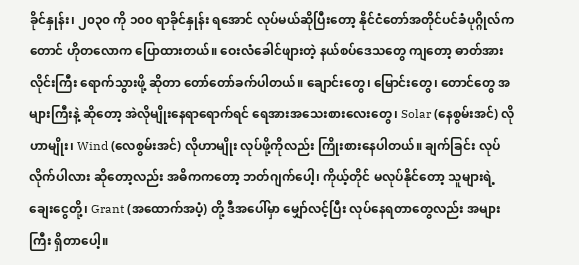ခိုင်နှုန်း၊ ၂၀၃၀ ကို ၁၀၀ ရာခိုင်နှုန်း ရအောင် လုပ်မယ်ဆိုပြီးတော့ နိုင်ငံတော်အတိုင်ပင်ခံပုဂ္ဂိုလ်ကတောင် ဟိုတလောက ပြောထားတယ်။ ဝေးလံခေါင်ဖျားတဲ့ နယ်စပ်ဒေသတွေ ကျတော့ ဓာတ်အားလိုင်းကြီး ရောက်သွားဖို့ ဆိုတာ တော်တော်ခက်ပါတယ်။ ချောင်းတွေ၊ မြောင်းတွေ၊ တောင်တွေ အများကြီးနဲ့ ဆိုတော့ အဲလိုမျိုးနေရာရောက်ရင် ရေအားအသေးစားလေးတွေ၊ Solar (နေစွမ်းအင်) လိုဟာမျိုး၊ Wind (လေစွမ်းအင်) လိုဟာမျိုး လုပ်ဖို့ကိုလည်း ကြိုးစားနေပါတယ်။ ချက်ခြင်း လုပ်လိုက်ပါလား ဆိုတော့လည်း အဓိကကတော့ ဘတ်ဂျက်ပေါ့၊ ကိုယ့်တိုင် မလုပ်နိုင်တော့ သူများရဲ့ ချေးငွေတို့၊ Grant (အထောက်အပံ့) တို့ ဒီအပေါ်မှာ မျှော်လင့်ပြီး လုပ်နေရတာတွေလည်း အများကြီး ရှိတာပေါ့။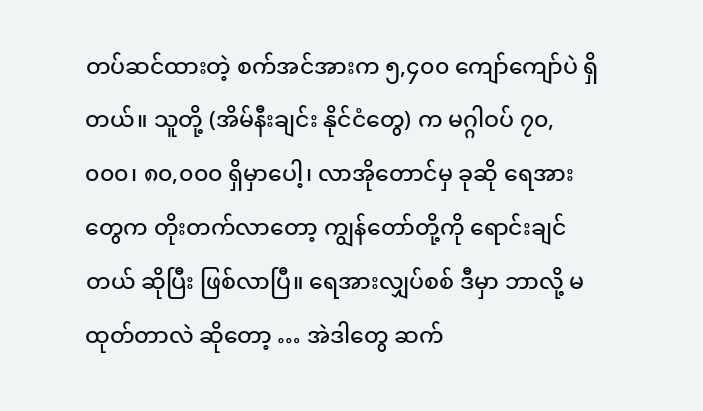တပ်ဆင်ထားတဲ့ စက်အင်အားက ၅,၄၀၀ ကျော်ကျော်ပဲ ရှိတယ်။ သူတို့ (အိမ်နီးချင်း နိုင်ငံတွေ) က မဂ္ဂါဝပ် ၇၀,၀၀၀၊ ၈၀,၀၀၀ ရှိမှာပေါ့၊ လာအိုတောင်မှ ခုဆို ရေအားတွေက တိုးတက်လာတော့ ကျွန်တော်တို့ကို ရောင်းချင်တယ် ဆိုပြီး ဖြစ်လာပြီ။ ရေအားလျှပ်စစ် ဒီမှာ ဘာလို့ မထုတ်တာလဲ ဆိုတော့ … အဲဒါတွေ ဆက်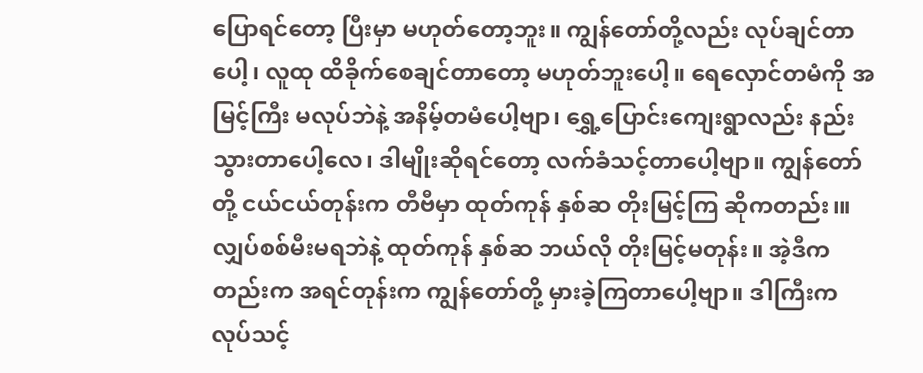ပြောရင်တော့ ပြီးမှာ မဟုတ်တော့ဘူး။ ကျွန်တော်တို့လည်း လုပ်ချင်တာပေါ့၊ လူထု ထိခိုက်စေချင်တာတော့ မဟုတ်ဘူးပေါ့။ ရေလှောင်တမံကို အမြင့်ကြီး မလုပ်ဘဲနဲ့ အနိမ့်တမံပေါ့ဗျာ၊ ရွှေ့ပြောင်းကျေးရွာလည်း နည်းသွားတာပေါ့လေ၊ ဒါမျိုးဆိုရင်တော့ လက်ခံသင့်တာပေါ့ဗျာ။ ကျွန်တော်တို့ ငယ်ငယ်တုန်းက တီဗီမှာ ထုတ်ကုန် နှစ်ဆ တိုးမြင့်ကြ ဆိုကတည်း၊။ လျှပ်စစ်မီးမရဘဲနဲ့ ထုတ်ကုန် နှစ်ဆ ဘယ်လို တိုးမြင့်မတုန်း။ အဲ့ဒီကတည်းက အရင်တုန်းက ကျွန်တော်တို့ မှားခဲ့ကြတာပေါ့ဗျာ။ ဒါကြီးက လုပ်သင့်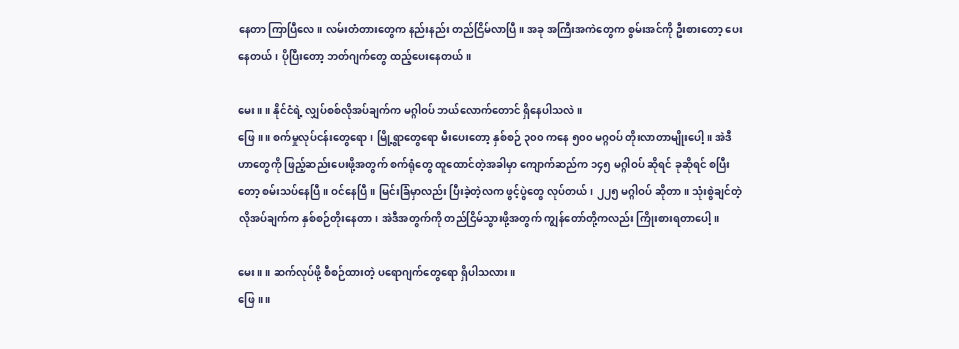နေတာ ကြာပြီလေ။ လမ်းတံတားတွေက နည်းနည်း တည်ငြိမ်လာပြီ။ အခု အကြီးအကဲတွေက စွမ်းအင်ကို ဦးစားတော့ ပေးနေတယ်၊ ပိုပြီးတော့ ဘတ်ဂျက်တွေ ထည့်ပေးနေတယ်။

မေး။ ။ နိုင်ငံရဲ့ လျှပ်စစ်လိုအပ်ချက်က မဂ္ဂါဝပ် ဘယ်လောက်တောင် ရှိနေပါသလဲ။
ဖြေ။ ။ စက်မှုလုပ်ငန်းတွေရော၊ မြို့ရွာတွေရော မီးပေးတော့ နှစ်စဉ် ၃၀၀ ကနေ ၅၀၀ မဂ္ဂဝပ် တိုးလာတာမျိုးပေါ့။ အဲဒီဟာတွေကို ဖြည့်ဆည်းပေးဖို့အတွက် စက်ရုံတွေ ထူထောင်တဲ့အခါမှာ ကျောက်ဆည်က ၁၄၅ မဂ္ဂါဝပ် ဆိုရင် ခုဆိုရင် စပြီးတော့ စမ်းသပ်နေပြီ။ ဝင်နေပြီ။ မြင်းခြံမှာလည်း ပြီးခဲ့တဲ့လက ဖွင့်ပွဲတွေ လုပ်တယ်၊ ၂၂၅ မဂ္ဂါဝပ် ဆိုတာ။ သုံးစွဲချင်တဲ့ လိုအပ်ချက်က နှစ်စဉ်တိုးနေတာ၊ အဲဒီအတွက်ကို တည်ငြိမ်သွားဖို့အတွက် ကျွန်တော်တို့ကလည်း ကြိုးစားရတာပေါ့။

မေး။ ။ ဆက်လုပ်ဖို့ စီစဉ်ထားတဲ့ ပရောဂျက်တွေရော ရှိပါသလား။
ဖြေ။ ။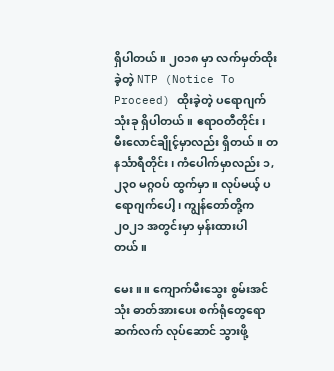ရှိပါတယ်။ ၂၀၁၈ မှာ လက်မှတ်ထိုးခဲ့တဲ့ NTP (Notice To Proceed) ထိုးခဲ့တဲ့ ပရောဂျက် သုံးခု ရှိပါတယ်။ ဧရာဝတီတိုင်း၊ မီးလောင်ချိုင့်မှာလည်း ရှိတယ်။ တနင်္သာရီတိုင်း၊ ကံပေါက်မှာလည်း ၁,၂၃၀ မဂ္ဂဝပ် ထွက်မှာ။ လုပ်မယ့် ပရောဂျက်ပေါ့၊ ကျွန်တော်တို့က ၂၀၂၁ အတွင်းမှာ မှန်းထားပါတယ်။

မေး။ ။ ကျောက်မီးသွေး စွမ်းအင်သုံး ဓာတ်အားပေး စက်ရုံတွေရော ဆက်လက် လုပ်ဆောင် သွားဖို့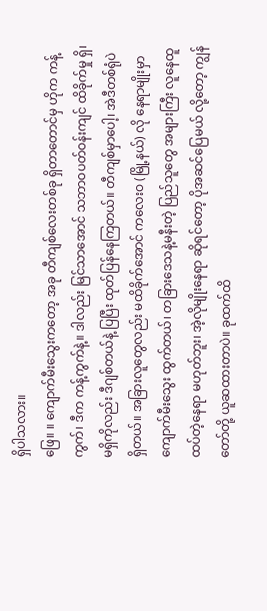ရှိပါသလား။
ဖြေ။ ။ ကျောက်မီးသွေးကတော့ အခု တီကျစ်လေးတစ်ခု ရှိတာတောင်မှ ဟိုက ကန့်ကွက်၊ ဒီက ကန့်ကွက်နဲ့။ ဒါလည်း မြင်သာအောင် သဘာဝပတ်ဝန်းကျင် ထိခိုက်မှု ရှိ၊ မရှိကိုလည်း ဒီဂျစ်တယ်နဲ့ ပြပြီး ထုတ်ပြန်နေကြတယ်။ တီကျစ်မှာပေါ့၊ အဲဒီတစ်ရုံပဲရှိတယ်။ အခြားလူတွေလည်း မထိခိုက်အောင် ကလေးဝ (မြို့နယ်) လို နေရာမျိုးမှာ ကျောက်မီးသွေး ထွက်တယ်၊ တခြားဒေသနဲ့မနီးတဲ့ ပြည်သူတွေ အများကြီး လူနေထူထပ်တဲ့နေရာ မဟုတ်ဘူး၊ အဲ့လိုမျိုးနေရာ ဆိုရင်တော့ ပိုအဆင်ပြေမယ် လို့တော့ ကျွန်တော်တို့ ယူဆထားတာပဲ။ ခုထက်ထိ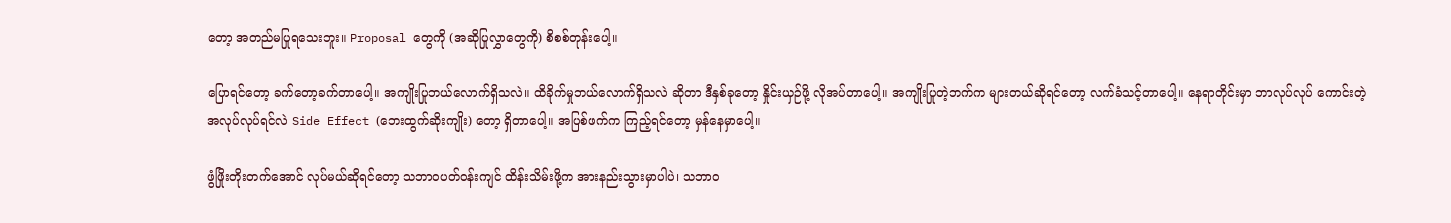တော့ အတည်မပြုရသေးဘူး။ Proposal တွေကို (အဆိုပြုလွှာတွေကို) စိစစ်တုန်းပေါ့။

ပြောရင်တော့ ခက်တော့ခက်တာပေါ့။ အကျိုးပြုဘယ်လောက်ရှိသလဲ။ ထိခိုက်မှုဘယ်လောက်ရှိသလဲ ဆိုတာ ဒီနှစ်ခုတော့ နှိုင်းယှဉ်ဖို့ လိုအပ်တာပေါ့။ အကျိုးပြုတဲ့ဘက်က များတယ်ဆိုရင်တော့ လက်ခံသင့်တာပေါ့။ နေရာတိုင်းမှာ ဘာလုပ်လုပ် ကောင်းတဲ့ အလုပ်လုပ်ရင်လဲ Side Effect (ဘေးထွက်ဆိုးကျိုး) တော့ ရှိတာပေါ့။ အပြစ်ဖက်က ကြည့်ရင်တော့ မှန်နေမှာပေါ့။

ဖွံဖြိုးတိုးတက်အောင် လုပ်မယ်ဆိုရင်တော့ သဘာဝပတ်ဝန်းကျင် ထိန်းသိမ်းဖို့က အားနည်းသွားမှာပါပဲ၊ သဘာဝ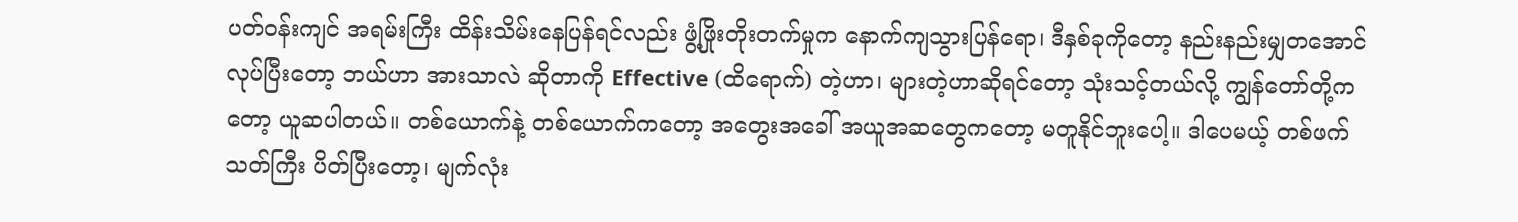ပတ်ဝန်းကျင် အရမ်းကြီး ထိန်းသိမ်းနေပြန်ရင်လည်း ဖွံ့ဖြိုးတိုးတက်မှုက နောက်ကျသွားပြန်ရော၊ ဒီနှစ်ခုကိုတော့ နည်းနည်းမျှတအောင် လုပ်ပြီးတော့ ဘယ်ဟာ အားသာလဲ ဆိုတာကို Effective (ထိရောက်) တဲ့ဟာ၊ များတဲ့ဟာဆိုရင်တော့ သုံးသင့်တယ်လို့ ကျွန်တော်တို့ကတော့ ယူဆပါတယ်။ တစ်ယောက်နဲ့ တစ်ယောက်ကတော့ အတွေးအခေါ် အယူအဆတွေကတော့ မတူနိုင်ဘူးပေါ့။ ဒါပေမယ့် တစ်ဖက်သတ်ကြီး ပိတ်ပြီးတော့၊ မျက်လုံး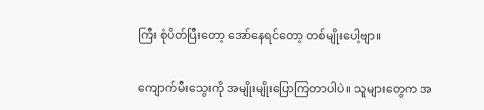ကြီး စုံပိတ်ပြီးတော့ အော်နေရင်တော့ တစ်မျိုးပေါ့ဗျာ။

ကျောက်မီးသွေးကို အမျိုးမျိုးပြောကြတာပါပဲ။ သူများတွေက အ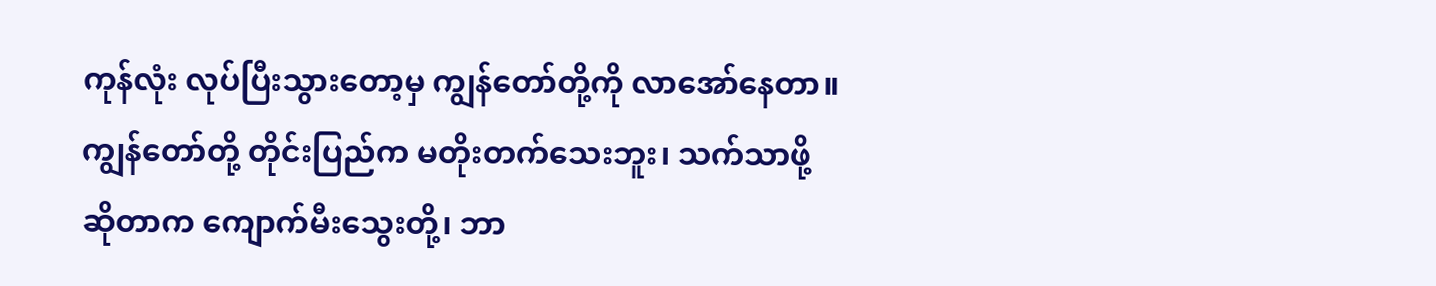ကုန်လုံး လုပ်ပြီးသွားတော့မှ ကျွန်တော်တို့ကို လာအော်နေတာ။ ကျွန်တော်တို့ တိုင်းပြည်က မတိုးတက်သေးဘူး၊ သက်သာဖို့ ဆိုတာက ကျောက်မီးသွေးတို့၊ ဘာ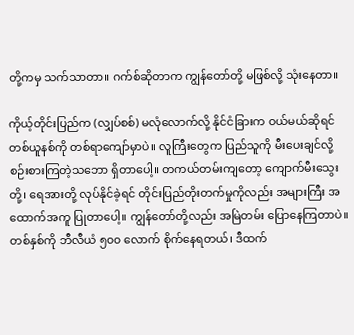တို့ကမှ သက်သာတာ။ ဂက်စ်ဆိုတာက ကျွန်တော်တို့ မဖြစ်လို့ သုံးနေတာ။

ကိုယ့်တိုင်းပြည်က (လျှပ်စစ်) မလုံလောက်လို့ နိုင်ငံခြားက ဝယ်မယ်ဆိုရင် တစ်ယူနစ်ကို တစ်ရာကျော်မှာပဲ။ လူကြီးတွေက ပြည်သူကို မီးပေးချင်လို့ စဉ်းစားကြတဲ့သဘော ရှိတာပေါ့။ တကယ်တမ်းကျတော့ ကျောက်မီးသွေးတို့၊ ရေအားတို့ လုပ်နိုင်ခဲ့ရင် တိုင်းပြည်တိုးတက်မှုကိုလည်း အများကြီး အထောက်အကူ ပြုတာပေါ့။ ကျွန်တော်တို့လည်း အမြဲတမ်း ပြောနေကြတာပဲ။ တစ်နှစ်ကို ဘီလီယံ ၅၀၀ လောက် စိုက်နေရတယ်၊ ဒီထက်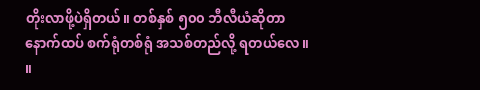တိုးလာဖို့ပဲရှိတယ်။ တစ်နှစ် ၅၀၀ ဘီလီယံဆိုတာ နောက်ထပ် စက်ရုံတစ်ရုံ အသစ်တည်လို့ ရတယ်လေ။ ။